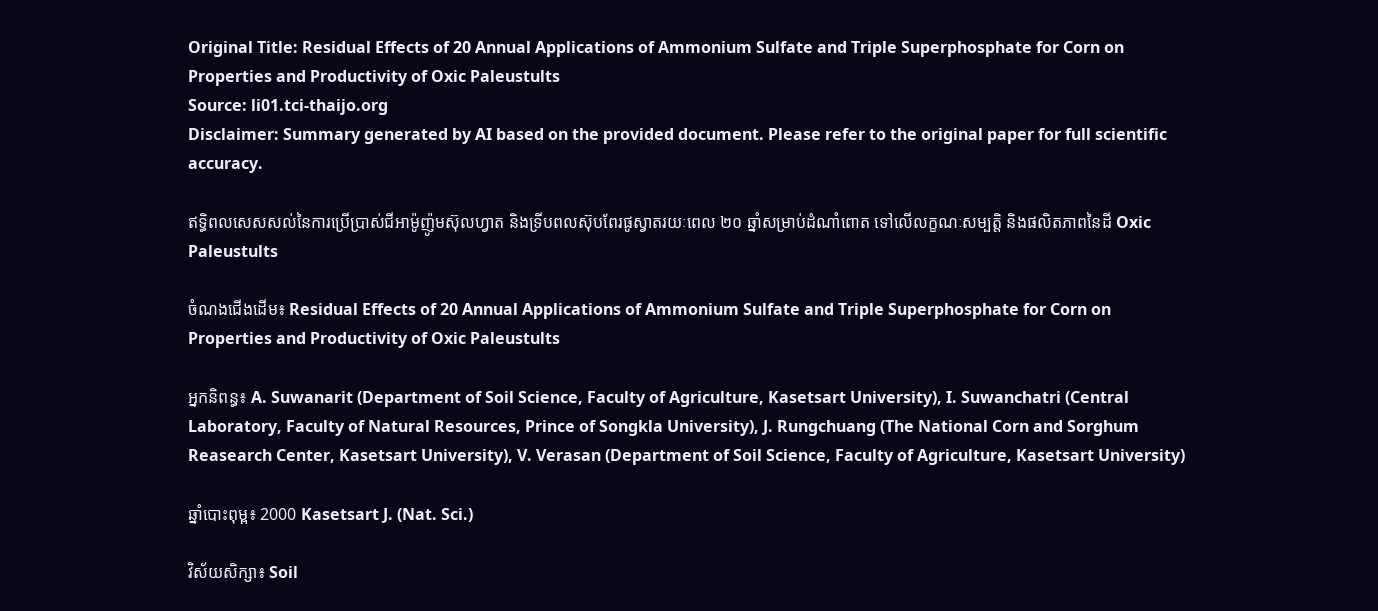Original Title: Residual Effects of 20 Annual Applications of Ammonium Sulfate and Triple Superphosphate for Corn on Properties and Productivity of Oxic Paleustults
Source: li01.tci-thaijo.org
Disclaimer: Summary generated by AI based on the provided document. Please refer to the original paper for full scientific accuracy.

ឥទ្ធិពលសេសសល់នៃការប្រើប្រាស់ជីអាម៉ូញ៉ូមស៊ុលហ្វាត និងទ្រីបពលស៊ុបពែរផូស្វាតរយៈពេល ២០ ឆ្នាំសម្រាប់ដំណាំពោត ទៅលើលក្ខណៈសម្បត្តិ និងផលិតភាពនៃដី Oxic Paleustults

ចំណងជើងដើម៖ Residual Effects of 20 Annual Applications of Ammonium Sulfate and Triple Superphosphate for Corn on Properties and Productivity of Oxic Paleustults

អ្នកនិពន្ធ៖ A. Suwanarit (Department of Soil Science, Faculty of Agriculture, Kasetsart University), I. Suwanchatri (Central Laboratory, Faculty of Natural Resources, Prince of Songkla University), J. Rungchuang (The National Corn and Sorghum Reasearch Center, Kasetsart University), V. Verasan (Department of Soil Science, Faculty of Agriculture, Kasetsart University)

ឆ្នាំបោះពុម្ព៖ 2000 Kasetsart J. (Nat. Sci.)

វិស័យសិក្សា៖ Soil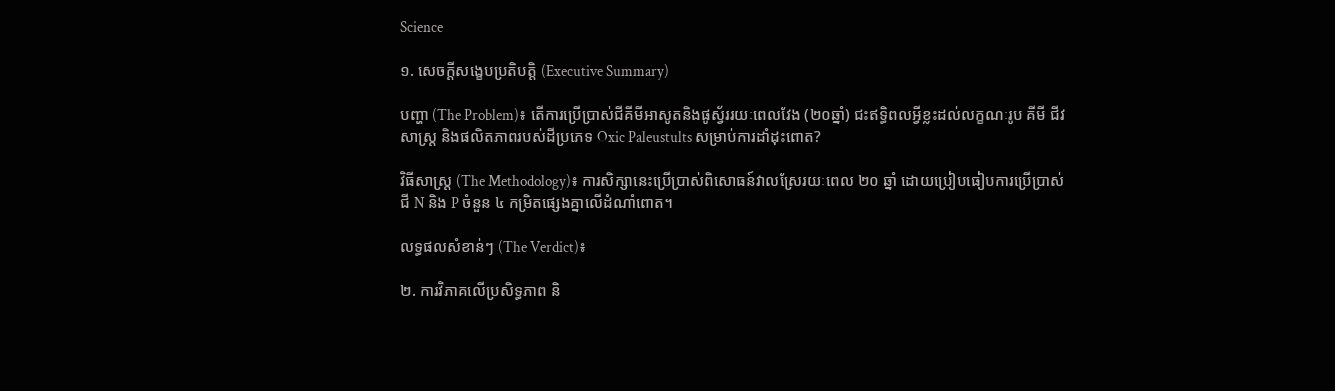Science

១. សេចក្តីសង្ខេបប្រតិបត្តិ (Executive Summary)

បញ្ហា (The Problem)៖ តើការប្រើប្រាស់ជីគីមីអាសូតនិងផូស្វ័ររយៈពេលវែង (២០ឆ្នាំ) ជះឥទ្ធិពលអ្វីខ្លះដល់លក្ខណៈរូប គីមី ជីវសាស្ត្រ និងផលិតភាពរបស់ដីប្រភេទ Oxic Paleustults សម្រាប់ការដាំដុះពោត?

វិធីសាស្ត្រ (The Methodology)៖ ការសិក្សានេះប្រើប្រាស់ពិសោធន៍វាលស្រែរយៈពេល ២០ ឆ្នាំ ដោយប្រៀបធៀបការប្រើប្រាស់ជី N និង P ចំនួន ៤ កម្រិតផ្សេងគ្នាលើដំណាំពោត។

លទ្ធផលសំខាន់ៗ (The Verdict)៖

២. ការវិភាគលើប្រសិទ្ធភាព និ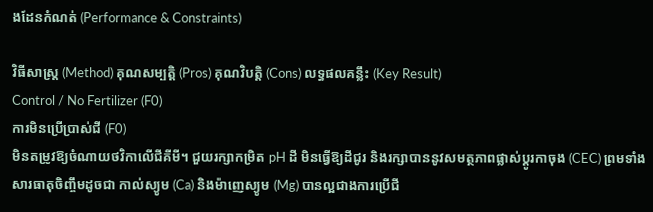ងដែនកំណត់ (Performance & Constraints)

វិធីសាស្ត្រ (Method) គុណសម្បត្តិ (Pros) គុណវិបត្តិ (Cons) លទ្ធផលគន្លឹះ (Key Result)
Control / No Fertilizer (F0)
ការមិនប្រើប្រាស់ជី (F0)
មិនតម្រូវឱ្យចំណាយថវិកាលើជីគីមី។ ជួយរក្សាកម្រិត pH ដី មិនធ្វើឱ្យដីជូរ និងរក្សាបាននូវសមត្ថភាពផ្លាស់ប្តូរកាចុង (CEC) ព្រមទាំងសារធាតុចិញ្ចឹមដូចជា កាល់ស្យូម (Ca) និងម៉ាញេស្យូម (Mg) បានល្អជាងការប្រើជី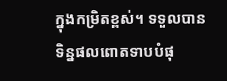ក្នុងកម្រិតខ្ពស់។ ទទួលបានទិន្នផលពោតទាបបំផុ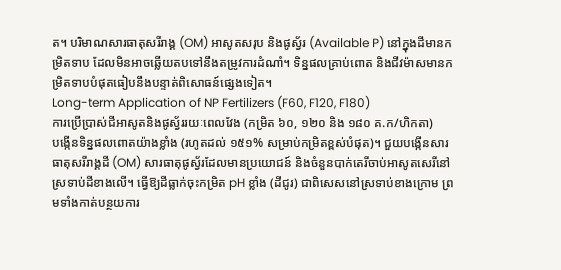ត។ បរិមាណសារធាតុសរីរាង្គ (OM) អាសូតសរុប និងផូស្វ័រ (Available P) នៅក្នុងដីមានកម្រិតទាប ដែលមិនអាចឆ្លើយតបទៅនឹងតម្រូវការដំណាំ។ ទិន្នផលគ្រាប់ពោត និងជីវម៉ាសមានកម្រិតទាបបំផុតធៀបនឹងបន្ទាត់ពិសោធន៍ផ្សេងទៀត។
Long-term Application of NP Fertilizers (F60, F120, F180)
ការប្រើប្រាស់ជីអាសូតនិងផូស្វ័ររយៈពេលវែង (កម្រិត ៦០, ១២០ និង ១៨០ គ.ក/ហិកតា)
បង្កើនទិន្នផលពោតយ៉ាងខ្លាំង (រហូតដល់ ១៥១% សម្រាប់កម្រិតខ្ពស់បំផុត)។ ជួយបង្កើនសារធាតុសរីរាង្គដី (OM) សារធាតុផូស្វ័រដែលមានប្រយោជន៍ និងចំនួនបាក់តេរីចាប់អាសូតសេរីនៅស្រទាប់ដីខាងលើ។ ធ្វើឱ្យដីធ្លាក់ចុះកម្រិត pH ខ្លាំង (ដីជូរ) ជាពិសេសនៅស្រទាប់ខាងក្រោម ព្រមទាំងកាត់បន្ថយការ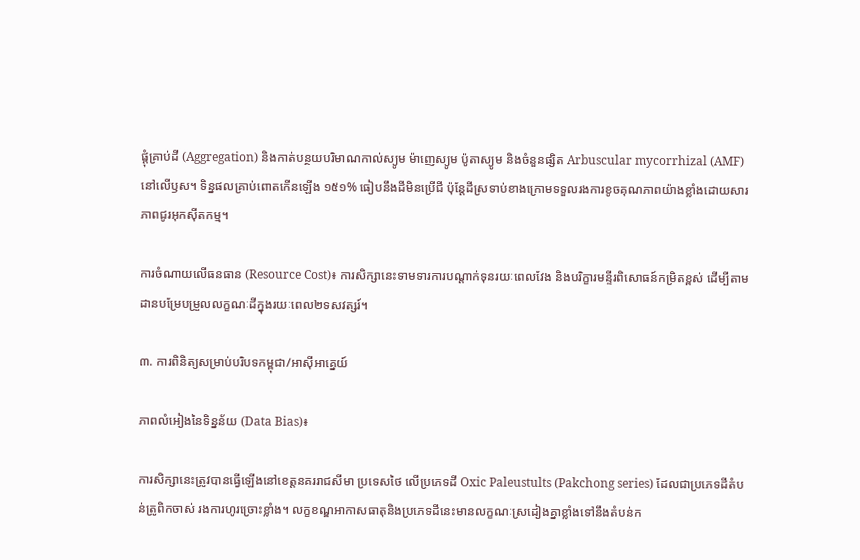ផ្តុំគ្រាប់ដី (Aggregation) និងកាត់បន្ថយបរិមាណកាល់ស្យូម ម៉ាញេស្យូម ប៉ូតាស្យូម និងចំនួនផ្សិត Arbuscular mycorrhizal (AMF) នៅលើឫស។ ទិន្នផលគ្រាប់ពោតកើនឡើង ១៥១% ធៀបនឹងដីមិនប្រើជី ប៉ុន្តែដីស្រទាប់ខាងក្រោមទទួលរងការខូចគុណភាពយ៉ាងខ្លាំងដោយសារភាពជូរអុកស៊ីតកម្ម។

ការចំណាយលើធនធាន (Resource Cost)៖ ការសិក្សានេះទាមទារការបណ្តាក់ទុនរយៈពេលវែង និងបរិក្ខារមន្ទីរពិសោធន៍កម្រិតខ្ពស់ ដើម្បីតាមដានបម្រែបម្រួលលក្ខណៈដីក្នុងរយៈពេល២ទសវត្សរ៍។

៣. ការពិនិត្យសម្រាប់បរិបទកម្ពុជា/អាស៊ីអាគ្នេយ៍

ភាពលំអៀងនៃទិន្នន័យ (Data Bias)៖

ការសិក្សានេះត្រូវបានធ្វើឡើងនៅខេត្តនគររាជសីមា ប្រទេសថៃ លើប្រភេទដី Oxic Paleustults (Pakchong series) ដែលជាប្រភេទដីតំបន់ត្រូពិកចាស់ រងការហូរច្រោះខ្លាំង។ លក្ខខណ្ឌអាកាសធាតុនិងប្រភេទដីនេះមានលក្ខណៈស្រដៀងគ្នាខ្លាំងទៅនឹងតំបន់ក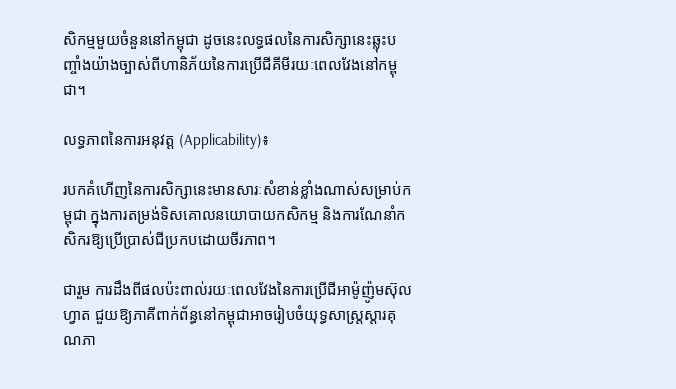សិកម្មមួយចំនួននៅកម្ពុជា ដូចនេះលទ្ធផលនៃការសិក្សានេះឆ្លុះបញ្ចាំងយ៉ាងច្បាស់ពីហានិភ័យនៃការប្រើជីគីមីរយៈពេលវែងនៅកម្ពុជា។

លទ្ធភាពនៃការអនុវត្ត (Applicability)៖

របកគំហើញនៃការសិក្សានេះមានសារៈសំខាន់ខ្លាំងណាស់សម្រាប់កម្ពុជា ក្នុងការតម្រង់ទិសគោលនយោបាយកសិកម្ម និងការណែនាំកសិករឱ្យប្រើប្រាស់ជីប្រកបដោយចីរភាព។

ជារួម ការដឹងពីផលប៉ះពាល់រយៈពេលវែងនៃការប្រើជីអាម៉ូញ៉ូមស៊ុលហ្វាត ជួយឱ្យភាគីពាក់ព័ន្ធនៅកម្ពុជាអាចរៀបចំយុទ្ធសាស្ត្រស្តារគុណភា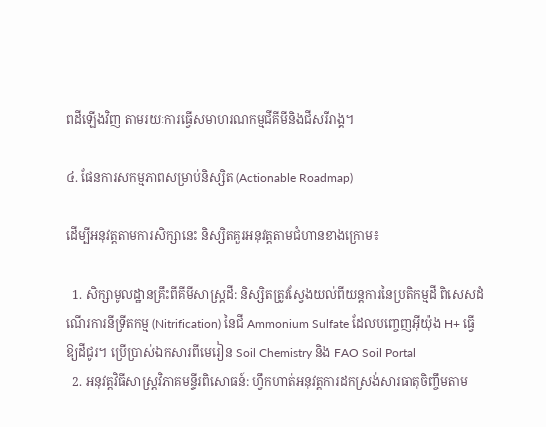ពដីឡើងវិញ តាមរយៈការធ្វើសមាហរណកម្មជីគីមីនិងជីសរីរាង្គ។

៤. ផែនការសកម្មភាពសម្រាប់និស្សិត (Actionable Roadmap)

ដើម្បីអនុវត្តតាមការសិក្សានេះ និស្សិតគួរអនុវត្តតាមជំហានខាងក្រោម៖

  1. សិក្សាមូលដ្ឋានគ្រឹះពីគីមីសាស្ត្រដី: និស្សិតត្រូវស្វែងយល់ពីយន្តការនៃប្រតិកម្មដី ពិសេសដំណើរការនីទ្រីតកម្ម (Nitrification) នៃជី Ammonium Sulfate ដែលបញ្ចេញអ៊ីយ៉ុង H+ ធ្វើឱ្យដីជូរ។ ប្រើប្រាស់ឯកសារពីមេរៀន Soil Chemistry និង FAO Soil Portal
  2. អនុវត្តវិធីសាស្ត្រវិភាគមន្ទីរពិសោធន៍: ហ្វឹកហាត់អនុវត្តការដកស្រង់សារធាតុចិញ្ចឹមតាម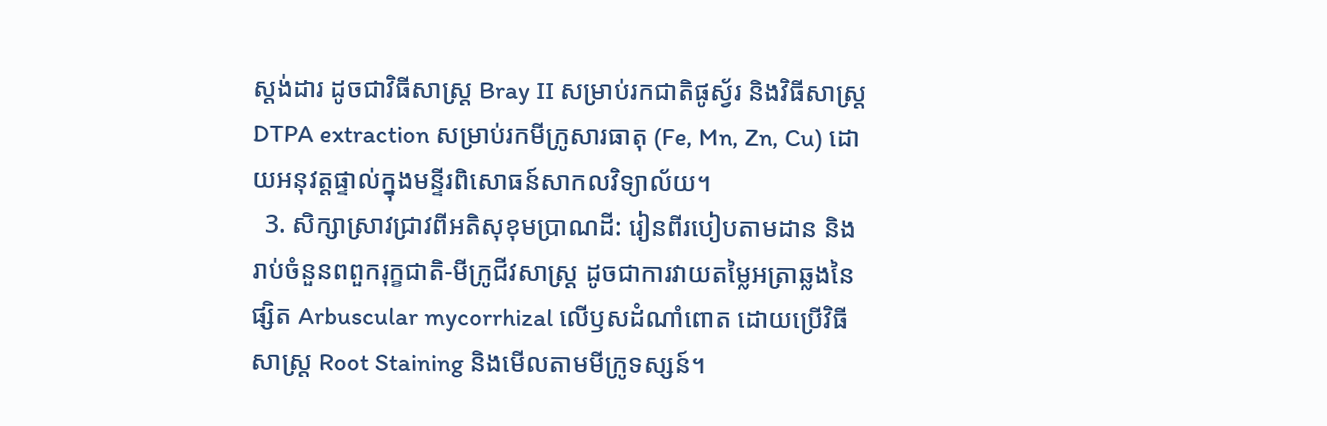ស្តង់ដារ ដូចជាវិធីសាស្ត្រ Bray II សម្រាប់រកជាតិផូស្វ័រ និងវិធីសាស្ត្រ DTPA extraction សម្រាប់រកមីក្រូសារធាតុ (Fe, Mn, Zn, Cu) ដោយអនុវត្តផ្ទាល់ក្នុងមន្ទីរពិសោធន៍សាកលវិទ្យាល័យ។
  3. សិក្សាស្រាវជ្រាវពីអតិសុខុមប្រាណដី: រៀនពីរបៀបតាមដាន និងរាប់ចំនួនពពួករុក្ខជាតិ-មីក្រូជីវសាស្ត្រ ដូចជាការវាយតម្លៃអត្រាឆ្លងនៃផ្សិត Arbuscular mycorrhizal លើឫសដំណាំពោត ដោយប្រើវិធីសាស្ត្រ Root Staining និងមើលតាមមីក្រូទស្សន៍។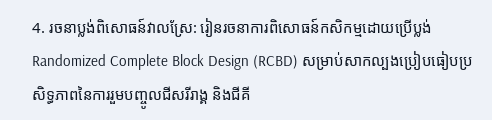4. រចនាប្លង់ពិសោធន៍វាលស្រែ: រៀនរចនាការពិសោធន៍កសិកម្មដោយប្រើប្លង់ Randomized Complete Block Design (RCBD) សម្រាប់សាកល្បងប្រៀបធៀបប្រសិទ្ធភាពនៃការរួមបញ្ចូលជីសរីរាង្គ និងជីគី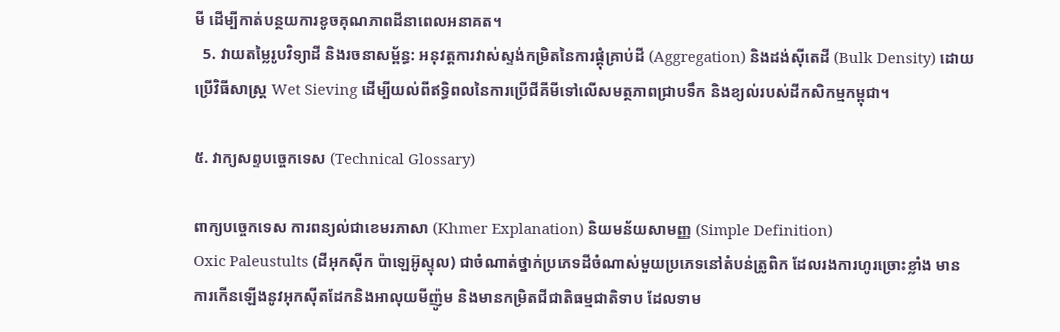មី ដើម្បីកាត់បន្ថយការខូចគុណភាពដីនាពេលអនាគត។
  5. វាយតម្លៃរូបវិទ្យាដី និងរចនាសម្ព័ន្ធ: អនុវត្តការវាស់ស្ទង់កម្រិតនៃការផ្តុំគ្រាប់ដី (Aggregation) និងដង់ស៊ីតេដី (Bulk Density) ដោយប្រើវិធីសាស្ត្រ Wet Sieving ដើម្បីយល់ពីឥទ្ធិពលនៃការប្រើជីគីមីទៅលើសមត្ថភាពជ្រាបទឹក និងខ្យល់របស់ដីកសិកម្មកម្ពុជា។

៥. វាក្យសព្ទបច្ចេកទេស (Technical Glossary)

ពាក្យបច្ចេកទេស ការពន្យល់ជាខេមរភាសា (Khmer Explanation) និយមន័យសាមញ្ញ (Simple Definition)
Oxic Paleustults (ដីអុកស៊ីក ប៉ាឡេអ៊ូស្ទុល) ជាចំណាត់ថ្នាក់ប្រភេទដីចំណាស់មួយប្រភេទនៅតំបន់ត្រូពិក ដែលរងការហូរច្រោះខ្លាំង មានការកើនឡើងនូវអុកស៊ីតដែកនិងអាលុយមីញ៉ូម និងមានកម្រិតជីជាតិធម្មជាតិទាប ដែលទាម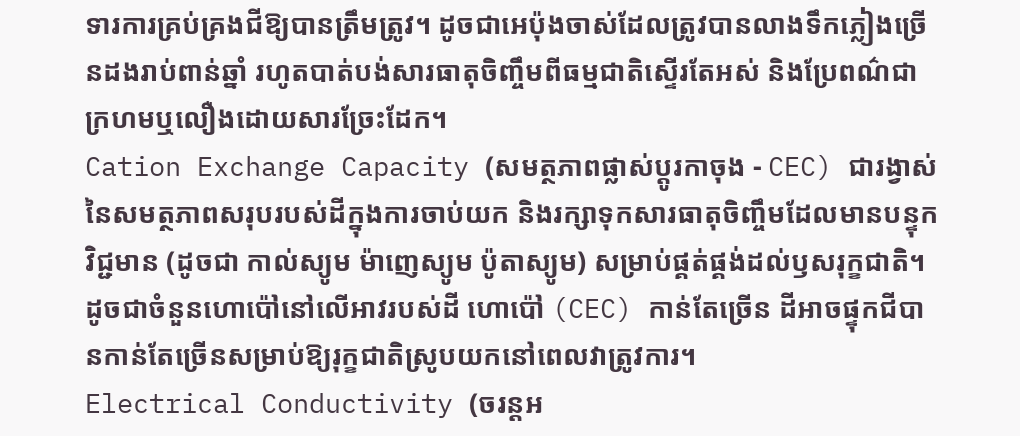ទារការគ្រប់គ្រងជីឱ្យបានត្រឹមត្រូវ។ ដូចជាអេប៉ុងចាស់ដែលត្រូវបានលាងទឹកភ្លៀងច្រើនដងរាប់ពាន់ឆ្នាំ រហូតបាត់បង់សារធាតុចិញ្ចឹមពីធម្មជាតិស្ទើរតែអស់ និងប្រែពណ៌ជាក្រហមឬលឿងដោយសារច្រែះដែក។
Cation Exchange Capacity (សមត្ថភាពផ្លាស់ប្តូរកាចុង - CEC) ជារង្វាស់នៃសមត្ថភាពសរុបរបស់ដីក្នុងការចាប់យក និងរក្សាទុកសារធាតុចិញ្ចឹមដែលមានបន្ទុកវិជ្ជមាន (ដូចជា កាល់ស្យូម ម៉ាញេស្យូម ប៉ូតាស្យូម) សម្រាប់ផ្គត់ផ្គង់ដល់ឫសរុក្ខជាតិ។ ដូចជាចំនួនហោប៉ៅនៅលើអាវរបស់ដី ហោប៉ៅ (CEC) កាន់តែច្រើន ដីអាចផ្ទុកជីបានកាន់តែច្រើនសម្រាប់ឱ្យរុក្ខជាតិស្រូបយកនៅពេលវាត្រូវការ។
Electrical Conductivity (ចរន្តអ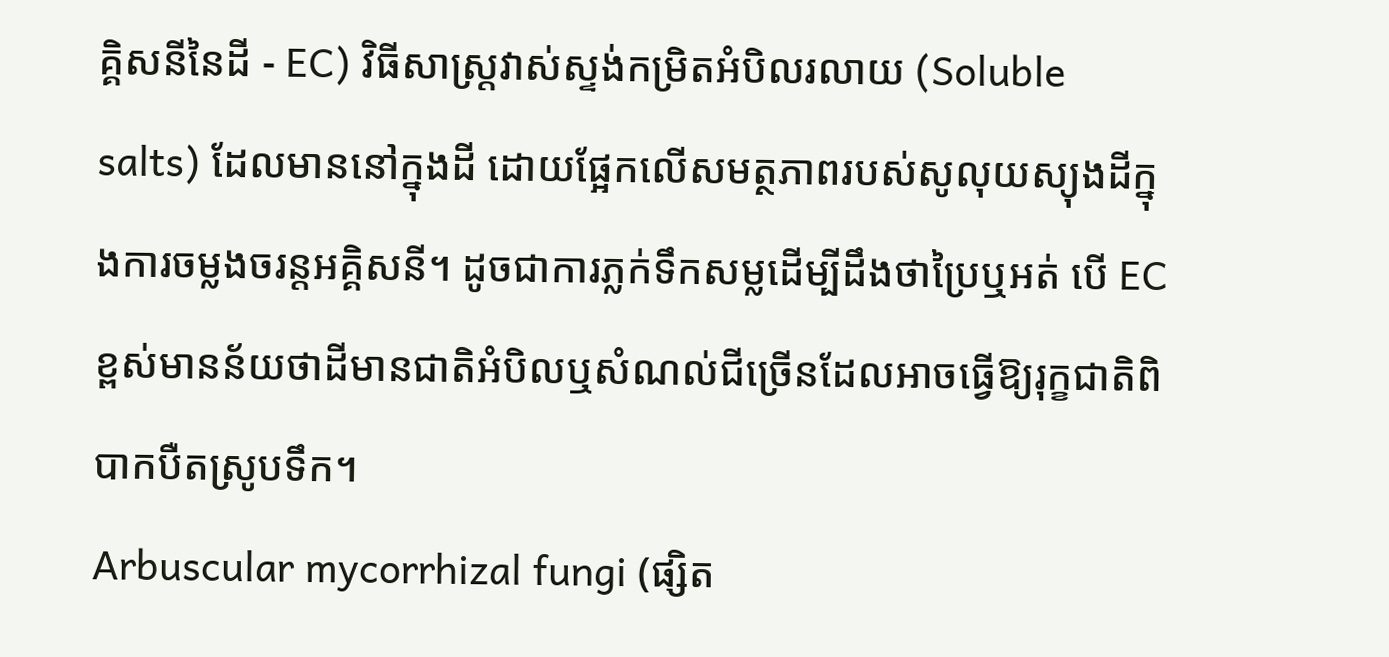គ្គិសនីនៃដី - EC) វិធីសាស្ត្រវាស់ស្ទង់កម្រិតអំបិលរលាយ (Soluble salts) ដែលមាននៅក្នុងដី ដោយផ្អែកលើសមត្ថភាពរបស់សូលុយស្យុងដីក្នុងការចម្លងចរន្តអគ្គិសនី។ ដូចជាការភ្លក់ទឹកសម្លដើម្បីដឹងថាប្រៃឬអត់ បើ EC ខ្ពស់មានន័យថាដីមានជាតិអំបិលឬសំណល់ជីច្រើនដែលអាចធ្វើឱ្យរុក្ខជាតិពិបាកបឺតស្រូបទឹក។
Arbuscular mycorrhizal fungi (ផ្សិត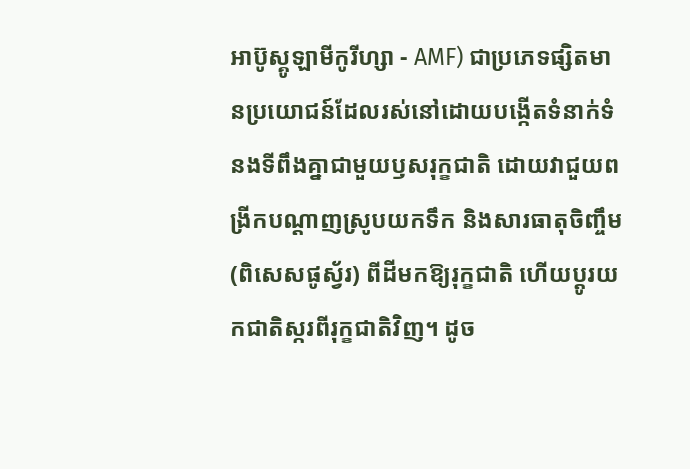អាប៊ូស្គូឡាមីកូរីហ្សា - AMF) ជាប្រភេទផ្សិតមានប្រយោជន៍ដែលរស់នៅដោយបង្កើតទំនាក់ទំនងទីពឹងគ្នាជាមួយឫសរុក្ខជាតិ ដោយវាជួយពង្រីកបណ្ដាញស្រូបយកទឹក និងសារធាតុចិញ្ចឹម (ពិសេសផូស្វ័រ) ពីដីមកឱ្យរុក្ខជាតិ ហើយប្តូរយកជាតិស្ករពីរុក្ខជាតិវិញ។ ដូច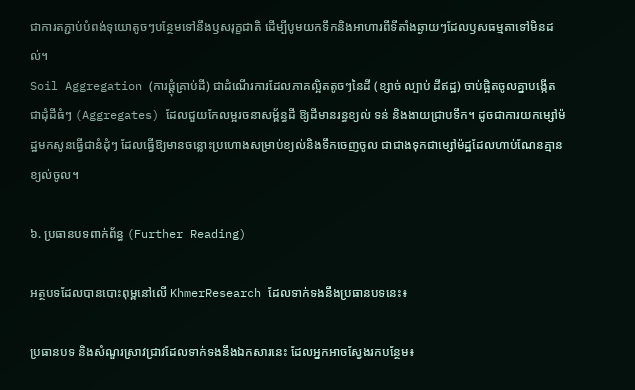ជាការតភ្ជាប់បំពង់ទុយោតូចៗបន្ថែមទៅនឹងឫសរុក្ខជាតិ ដើម្បីបូមយកទឹកនិងអាហារពីទីតាំងឆ្ងាយៗដែលឫសធម្មតាទៅមិនដល់។
Soil Aggregation (ការផ្តុំគ្រាប់ដី) ជាដំណើរការដែលភាគល្អិតតូចៗនៃដី (ខ្សាច់ ល្បាប់ ដីឥដ្ឋ) ចាប់ផ្អិតចូលគ្នាបង្កើតជាដុំដីធំៗ (Aggregates) ដែលជួយកែលម្អរចនាសម្ព័ន្ធដី ឱ្យដីមានរន្ធខ្យល់ ទន់ និងងាយជ្រាបទឹក។ ដូចជាការយកម្សៅម៉ដ្ឋមកសូនធ្វើជានំដុំៗ ដែលធ្វើឱ្យមានចន្លោះប្រហោងសម្រាប់ខ្យល់និងទឹកចេញចូល ជាជាងទុកជាម្សៅម៉ដ្ឋដែលហាប់ណែនគ្មានខ្យល់ចូល។

៦. ប្រធានបទពាក់ព័ន្ធ (Further Reading)

អត្ថបទដែលបានបោះពុម្ពនៅលើ KhmerResearch ដែលទាក់ទងនឹងប្រធានបទនេះ៖

ប្រធានបទ និងសំណួរស្រាវជ្រាវដែលទាក់ទងនឹងឯកសារនេះ ដែលអ្នកអាចស្វែងរកបន្ថែម៖